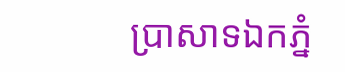ប្រាសាទឯកភ្នំ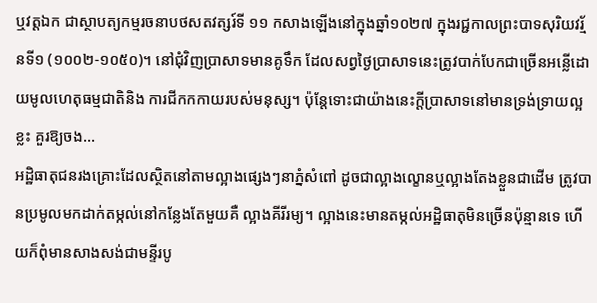ឬវត្តឯក ជាស្ថាបត្យកម្មរចនាបថសតវត្សរ៍ទី ១១ កសាងឡើងនៅក្នុងឆ្នាំ១០២៧ ក្នុងរជ្ជកាលព្រះបាទសុរិយវរ្ម័នទី១ (១០០២-១០៥០)។ នៅជុំវិញប្រាសាទមានគូទឹក ដែលសព្វថ្ងៃប្រាសាទនេះត្រូវបាក់បែកជាច្រើនអន្លើដោយមូលហេតុធម្មជាតិនិង ការជីកកកាយរបស់មនុស្ស។ ប៉ុន្តែទោះជាយ៉ាងនេះក្ដីប្រាសាទនៅមានទ្រង់ទ្រាយល្អខ្លះ គួរឱ្យចង...
អដ្ឋិធាតុជនរងគ្រោះដែលស្ថិតនៅតាមល្អាងផេ្សងៗនាភ្នំសំពៅ ដូចជាល្អាងល្ខោនឬល្អាងតែងខ្លួនជាដើម ត្រូវបានប្រមូលមកដាក់តម្កល់នៅកន្លែងតែមួយគឺ ល្អាងគីរីរម្យ។ ល្អាងនេះមានតម្កល់អដ្ឋិធាតុមិនច្រើនប៉ុន្មានទេ ហើយក៏ពុំមានសាងសង់ជាមន្ទីរបូ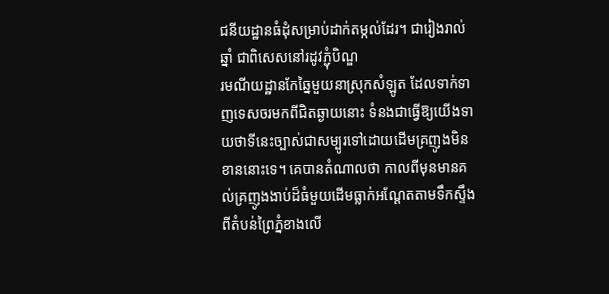ជនីយដ្ឋានធំដុំសម្រាប់ដាក់តម្កល់ដែរ។ ជារៀងរាល់ឆ្នាំ ជាពិសេសនៅរដូវភ្ជុំបិណ្ឌ
រមណីយដ្ឋានកែឆ្នៃមួយនាស្រុកសំឡូត ដែលទាក់ទាញទេសចរមកពីជិតឆ្ងាយនោះ ទំនងជាធ្វើឱ្យយើងទាយថាទីនេះច្បាស់ជាសម្បូរទៅដោយដើមគ្រញូងមិនខាននោះទេ។ គេបានតំណាលថា កាលពីមុនមានគល់គ្រញូងងាប់ដ៏ធំមួយដើមធ្លាក់អណ្ដែតតាមទឹកស្ទឹងពីតំបន់ព្រៃភ្នំខាងលើ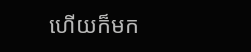ហើយក៏មក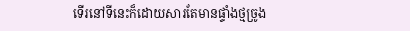ទើរនៅទីនេះក៏ដោយសារតែមានផ្ទាំងថ្មច្រូង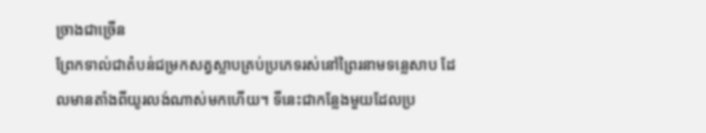ច្រាងជាច្រើន
ព្រែកទាល់ជាតំបន់ជម្រកសត្វស្លាបគ្រប់ប្រភេទរស់នៅព្រៃរនាមទន្លេសាប ដែលមានតាំងពីយូរលង់ណាស់មកហើយ។ ទីនេះជាកន្លែងមួយដែលប្រ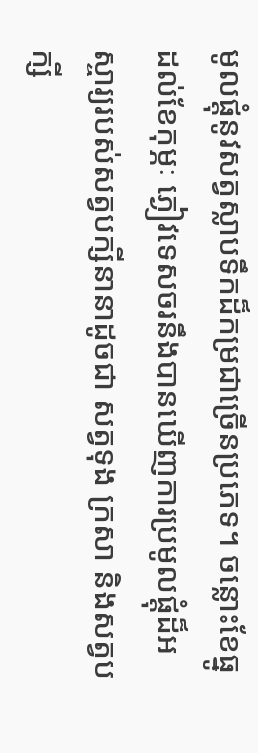មូលផ្ដុំនូវសត្វស្លាបទឹកដ៏កម្រជាច្រើនប្រភេទ។ ចន្លោះខែធ្នូដល់ខែកុម្ភៈ ភ្ងៀវទេសចរនឹងបានឃើញការប្រមូលផ្ដុំដ៏អស្ចារ្យរបស់សត្វបក្សីនានាដូចជា សត្វទុង ក្រសា និងសត្វបក្សី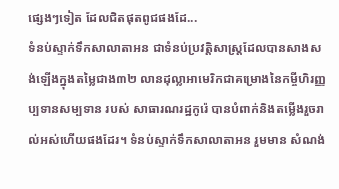ផ្សេងៗទៀត ដែលជិតផុតពូជផងដែ...
ទំនប់ស្ទាក់ទឹកសាលាតាអន ជាទំនប់ប្រវត្តិសាស្ត្រដែលបានសាងសង់ឡើងក្នុងតម្លៃជាង៣២ លានដុល្លាអាមេរិកជាគម្រោងនៃកម្ចីហិរញ្ញប្បទានសម្បទាន របស់ សាធារណរដ្ឋកូរ៉េ បានបំពាក់និងតម្លើងរួចរាល់អស់ហើយផងដែរ។ ទំនប់ស្ទាក់ទឹកសាលាតាអន រួមមាន សំណង់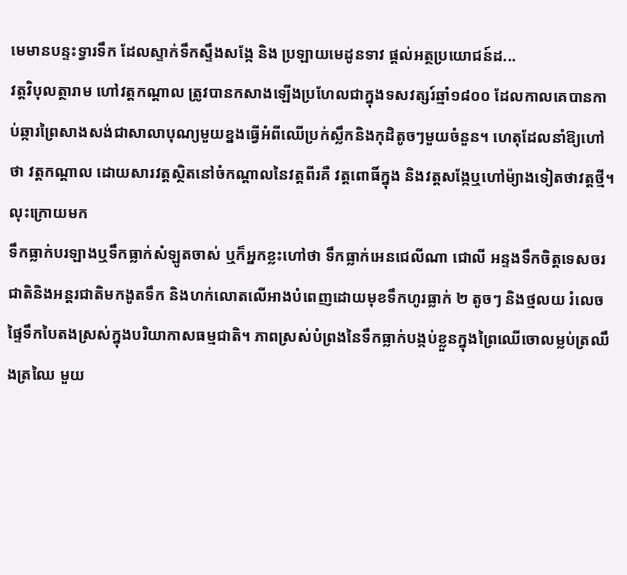មេមានបន្ទះទ្វារទឹក ដែលស្ទាក់ទឹកស្ទឹងសង្កែ និង ប្រឡាយមេដូនទាវ ផ្ដល់អត្ថប្រយោជន៍ដ...
វត្តវិបុលត្ថារាម ហៅវត្តកណ្ដាល ត្រូវបានកសាងឡើងប្រហែលជាក្នុងទសវត្សរ៍ឆ្មាំ១៨០០ ដែលកាលគេបានកាប់ឆ្ការព្រៃសាងសង់ជាសាលាបុណ្យមួយខ្នងធ្វើអំពីឈើប្រក់ស្លឹកនិងកុដិតូចៗមួយចំនួន។ ហេតុដែលនាំឱ្យហៅថា វត្តកណ្ដាល ដោយសារវត្តស្ថិតនៅចំកណ្ដាលនៃវត្តពីរគឺ វត្តពោធិ៍ក្នុង និងវត្តសង្កែឬហៅម៉្យាងទៀតថាវត្តថ្មី។ លុះក្រោយមក
ទឹកធ្លាក់បរឡាងឬទឹកធ្លាក់សំឡូតចាស់ ឬក៏អ្នកខ្លះហៅថា ទឹកធ្លាក់អេនជេលីណា ជោលី អន្ទងទឹកចិត្តទេសចរជាតិនិងអន្តរជាតិមកងូតទឹក និងហក់លោតលើអាងបំពេញដោយមុខទឹកហូរធ្លាក់ ២ តូចៗ និងថ្មលយ រំលេចផ្ទៃទឹកបៃតងស្រស់ក្នុងបរិយាកាសធម្មជាតិ។ ភាពស្រស់បំព្រងនៃទឹកធ្លាក់បង្កប់ខ្លួនក្នុងព្រៃឈើចោលម្លប់ត្រឈឹងត្រឈៃ មួយ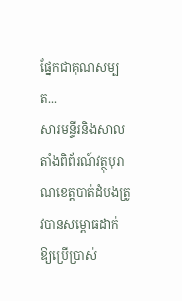ផ្នែកជាគុណសម្បត...
សារមន្ទីរនិងសាលតាំងពិព័រណ៍វត្ថុបុរាណខេត្តបាត់ដំបងត្រូវបានសម្ពោធដាក់ឱ្យប្រើប្រាស់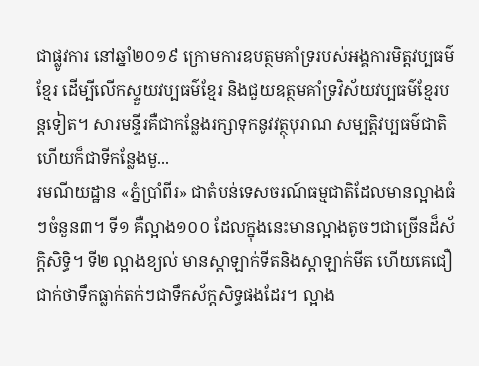ជាផ្លូវការ នៅឆ្នាំ២០១៩ ក្រោមការឧបត្ថមគាំទ្ររបស់អង្គការមិត្តវប្បធម៌ខ្មែរ ដើម្បីលើកស្ទួយវប្បធម៌ខ្មែរ និងជួយឧត្ថមគាំទ្រវិស័យវប្បធម៌ខ្មែរបន្តទៀត។ សារមន្ទីរគឺជាកន្លែងរក្សាទុកនូវវត្ថុបុរាណ សម្បត្តិវប្បធម៌ជាតិ ហើយក៏ជាទីកន្លែងមួ...
រមណីយដ្ឋាន «ភ្នំប្រាំពីរ» ជាតំបន់ទេសចរណ៍ធម្មជាតិដែលមានល្អាងធំៗចំនួន៣។ ទី១ គឺល្អាង១០០ ដែលក្នុងនេះមានល្អាងតូចៗជាច្រើនដ៏ស័ក្ដិសិទ្ធិ។ ទី២ ល្អាងខ្យល់ មានស្តាឡាក់ទីតនិងស្តាឡាក់មីត ហើយគេជឿជាក់ថាទឹកធ្លាក់តក់ៗជាទឹកស័ក្ដសិទ្ធផងដែរ។ ល្អាង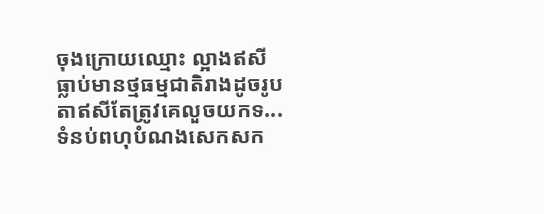ចុងក្រោយឈ្មោះ ល្អាងឥសី ធ្លាប់មានថ្មធម្មជាតិរាងដូចរូបតាឥសីតែត្រូវគេលួចយកទ...
ទំនប់ពហុបំណងសេកសក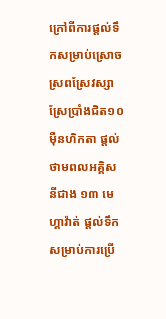ក្រៅពីការផ្តល់ទឹកសម្រាប់ស្រោចស្រពស្រែវស្សា ស្រែប្រាំងជិត១០ម៉ឺនហិកតា ផ្តល់ថាមពលអគ្គិសនីជាង ១៣ មេហ្គាវ៉ាត់ ផ្តល់ទឹកសម្រាប់ការប្រើ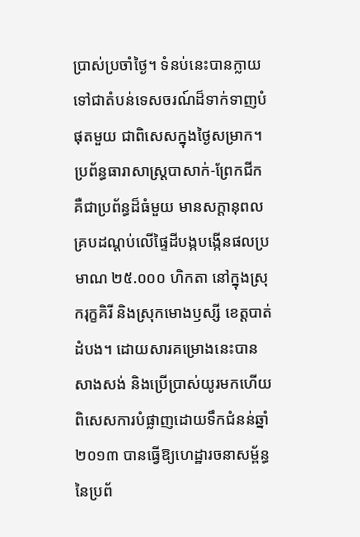ប្រាស់ប្រចាំថ្ងៃ។ ទំនប់នេះបានក្លាយទៅជាតំបន់ទេសចរណ៍ដ៏ទាក់ទាញបំផុតមួយ ជាពិសេសក្នុងថ្ងៃសម្រាក។
ប្រព័ន្ធធារាសាស្ត្របាសាក់-ព្រែកជីក គឺជាប្រព័ន្ធដ៏ធំមួយ មានសក្ដានុពលគ្របដណ្ដប់លើផ្ទៃដីបង្កបង្កើនផលប្រមាណ ២៥.០០០ ហិកតា នៅក្នុងស្រុករុក្ខគិរី និងស្រុកមោងឫស្សី ខេត្តបាត់ដំបង។ ដោយសារគម្រោងនេះបានសាងសង់ និងប្រើប្រាស់យូរមកហើយ ពិសេសការបំផ្លាញដោយទឹកជំនន់ឆ្នាំ ២០១៣ បានធ្វើឱ្យហេដ្ឋារចនាសម្ព័ន្ធនៃប្រព័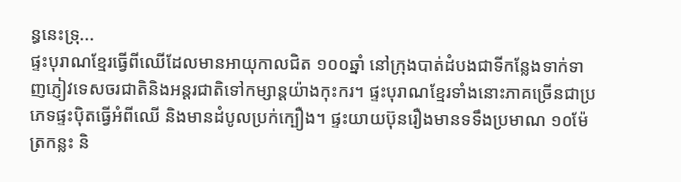ន្ធនេះទ្រុ...
ផ្ទះបុរាណខ្មែរធ្វើពីឈើដែលមានអាយុកាលជិត ១០០ឆ្នាំ នៅក្រុងបាត់ដំបងជាទីកន្លែងទាក់ទាញភ្ញៀវទេសចរជាតិនិងអន្តរជាតិទៅកម្សាន្តយ៉ាងកុះករ។ ផ្ទះបុរាណខ្មែរទាំងនោះភាគច្រើនជាប្រភេទផ្ទះប៉ិតធ្វើអំពីឈើ និងមានដំបូលប្រក់ក្បឿង។ ផ្ទះយាយប៊ុនរឿងមានទទឹងប្រមាណ ១០ម៉ែត្រកន្លះ និ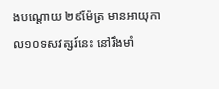ងបណ្ដោយ ២៩ម៉ែត្រ មានអាយុកាល១០ទសវត្សរ៍នេះ នៅរឹងមាំ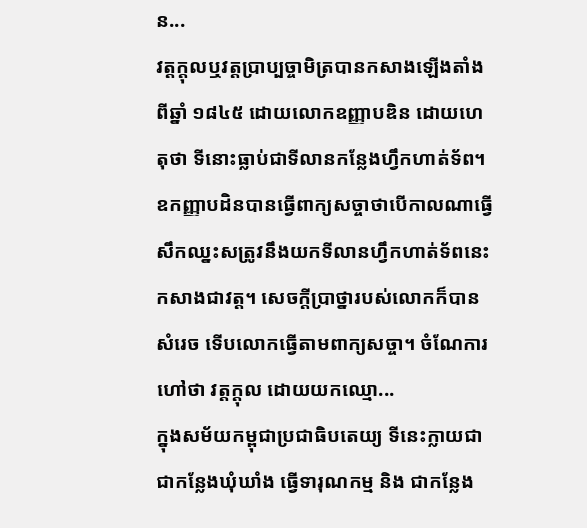ន...
វត្តក្ដុលឬវត្តប្រាប្បច្ចាមិត្របានកសាងឡើងតាំងពីឆ្នាំ ១៨៤៥ ដោយលោកឧញ្ញាបឌិន ដោយហេតុថា ទីនោះធ្លាប់ជាទីលានកន្លែងហ្វឹកហាត់ទ័ព។ ឧកញ្ញាបដិនបានធ្វើពាក្យសច្ចាថាបើកាលណាធ្វើសឹកឈ្នះសត្រូវនឹងយកទីលានហ្វឹកហាត់ទ័ពនេះកសាងជាវត្ត។ សេចក្ដីប្រាថ្នារបស់លោកក៏បានសំរេច ទើបលោកធ្វើតាមពាក្យសច្ចា។ ចំណែការហៅថា វត្តក្ដុល ដោយយកឈ្មោ...
ក្នុងសម័យកម្ពុជាប្រជាធិបតេយ្យ ទីនេះក្លាយជាជាកន្លែងឃុំឃាំង ធ្វើទារុណកម្ម និង ជាកន្លែង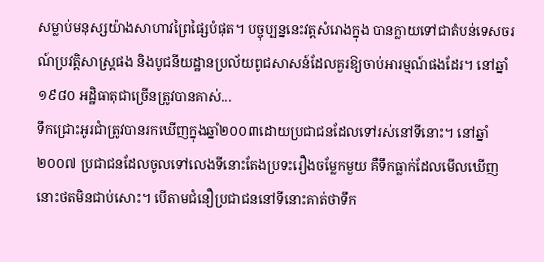សម្លាប់មនុស្សយ៉ាងសាហាវព្រៃផ្សៃបំផុត។ បច្ចុប្បន្ននេះវត្តសំរោងក្នុង បានក្លាយទៅជាតំបន់ទេសចរណ៍ប្រវត្តិសាស្រ្តផង និងបូជនីយដ្ឋានប្រល័យពូជសាសន៍ដែលគួរឱ្យចាប់អារម្មណ៍ផងដែរ។ នៅឆ្នាំ១៩៨០ អដ្ឋិធាតុជាច្រើនត្រូវបានគាស់...
ទឹកជ្រោះអូរជាំត្រូវបានរកឃើញក្នុងឆ្នាំ២០០៣ដោយប្រជាជនដែលទៅរស់នៅទីនោះ។ នៅឆ្នាំ២០០៧ ប្រជាជនដែលចូលទៅលេងទីនោះតែងប្រទះរឿងចម្លែកមួយ គឺទឹកធ្លាក់ដែលមើលឃើញនោះថតមិនជាប់សោះ។ បើតាមជំនឿប្រជាជននៅទីនោះគាត់ថាទឹក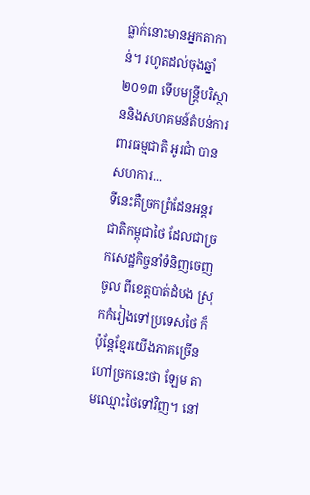ធ្លាក់នោះមានអ្នកតាកាន់។ រហូតដល់ចុងឆ្នាំ ២០១៣ ទើបមន្ត្រីបរិស្ថាននិងសហគមន៍តំបន់ការពារធម្មជាតិ អូរជាំ បានសហការ...
ទីនេះគឺច្រកព្រំដែនអន្តរជាតិកម្ពុជាថៃ ដែលជាច្រកសេដ្ឋកិច្ចនាំទំនិញចេញចូល ពីខេត្តបាត់ដំបង ស្រុកកំរៀងទៅប្រទេសថៃ ក៏ប៉ុន្តែខ្មែរយើងភាគច្រើនហៅច្រកនេះថា ឡែម តាមឈ្មោះថៃទៅវិញ។ នៅ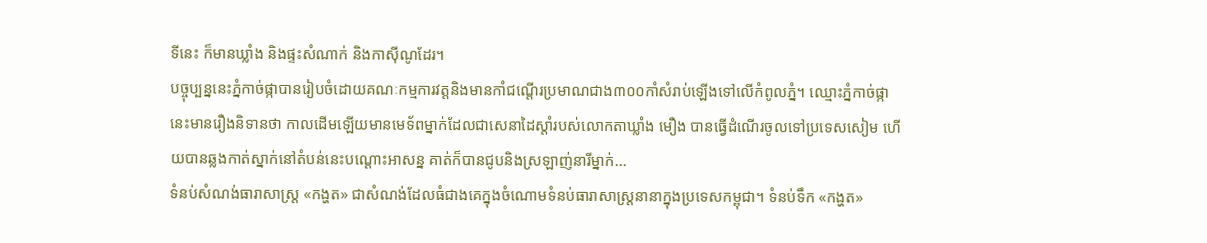ទីនេះ ក៏មានឃ្លាំង និងផ្ទះសំណាក់ និងកាស៊ីណូដែរ។
បច្ចុប្បន្ននេះភ្នំកាច់ផ្កាបានរៀបចំដោយគណៈកម្មការវត្តនិងមានកាំជណ្ដើរប្រមាណជាង៣០០កាំសំរាប់ឡើងទៅលើកំពូលភ្នំ។ ឈ្មោះភ្នំកាច់ផ្កានេះមានរឿងនិទានថា កាលដើមឡើយមានមេទ័ពម្នាក់ដែលជាសេនាដៃស្តាំរបស់លោកតាឃ្លាំង មឿង បានធ្វើដំណើរចូលទៅប្រទេសសៀម ហើយបានឆ្លងកាត់ស្នាក់នៅតំបន់នេះបណ្ដោះអាសន្ន គាត់ក៏បានជូបនិងស្រឡាញ់នារីម្នាក់...
ទំនប់សំណង់ធារាសាស្រ្ត «កង្ហត» ជាសំណង់ដែលធំជាងគេក្នុងចំណោមទំនប់ធារាសាស្រ្តនានាក្នុងប្រទេសកម្ពុជា។ ទំនប់ទឹក «កង្ហត»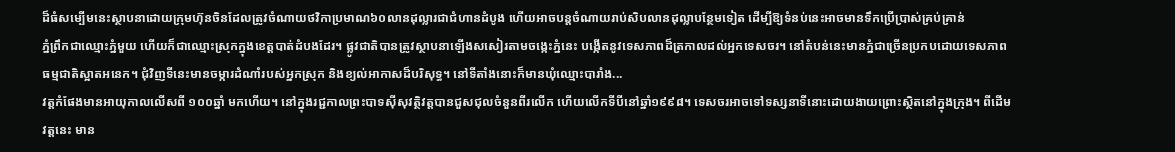ដ៏ធំសម្បើមនេះស្ថាបនាដោយក្រុមហ៊ុនចិនដែលត្រូវចំណាយថវិកាប្រមាណ៦០លានដុល្លារជាជំហានដំបូង ហើយអាចបន្តចំណាយរាប់សិបលានដុល្លាបន្ថែមទៀត ដើម្បីឱ្យទំនប់នេះអាចមានទឹកប្រើប្រាស់គ្រប់គ្រាន់
ភ្នំព្រឹកជាឈ្មោះភ្នំមួយ ហើយក៏ជាឈ្មោះស្រុកក្នុងខេត្តបាត់ដំបងដែរ។ ផ្លូវជាតិបានត្រូវស្ថាបនាឡើងសសៀរតាមចង្កេះភ្នំនេះ បង្កើតនូវទេសភាពដ៏ត្រកាលដល់អ្នកទេសចរ។ នៅតំបន់នេះមានភ្នំជាច្រើនប្រកបដោយទេសភាពធម្មជាតិស្អាតអនេក។ ជុំវិញទីនេះមានចម្ការដំណាំរបស់អ្នកស្រុក និងខ្យល់អាកាសដ៏បរិសុទ្ធ។ នៅទីតាំងនោះក៏មានឃុំឈ្មោះបារាំង...
វត្តកំផែងមានអាយុកាលលើសពី ១០០ឆ្នាំ មកហើយ។ នៅក្នុងរជ្ជកាលព្រះបាទស៊ីសុវត្ថិវត្តបានជួសជុលចំនួនពីរលើក ហើយលើកទីបីនៅឆ្នាំ១៩៩៨។ ទេសចរអាចទៅទស្សនាទីនោះដោយងាយព្រោះស្ថិតនៅក្នុងក្រុង។ ពីដើមវត្តនេះ មាន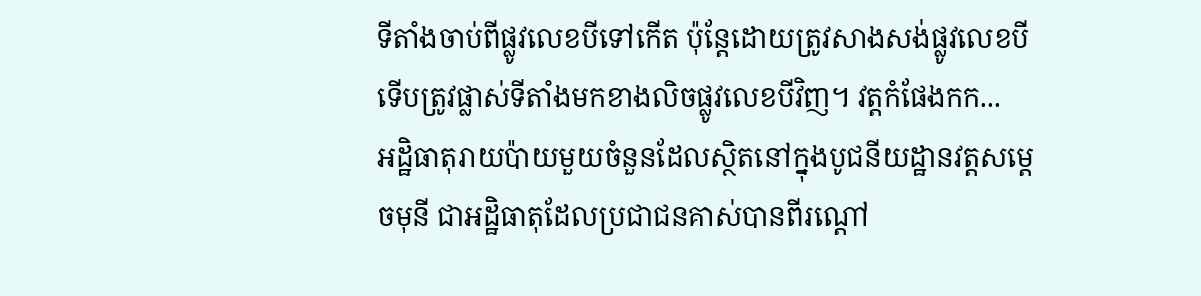ទីតាំងចាប់ពីផ្លូវលេខបីទៅកើត ប៉ុន្តែដោយត្រូវសាងសង់ផ្លូវលេខបីទើបត្រូវផ្លាស់ទីតាំងមកខាងលិចផ្លូវលេខបីវិញ។ វត្តកំផែងកក...
អដ្ឋិធាតុរាយប៉ាយមួយចំនួនដែលស្ថិតនៅក្នុងបូជនីយដ្ឋានវត្តសមេ្ដចមុនី ជាអដ្ឋិធាតុដែលប្រជាជនគាស់បានពីរណ្ដៅ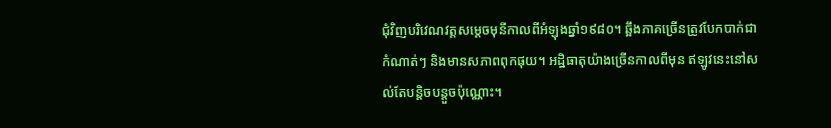ជុំវិញបរិវេណវត្តសមេ្ដចមុនីកាលពីអំឡុងឆ្នាំ១៩៨០។ ឆ្អឹងភាគច្រើនត្រូវបែកបាក់ជាកំណាត់ៗ និងមានសភាពពុកផុយ។ អដ្ឋិធាតុយ៉ាងច្រើនកាលពីមុន ឥឡូវនេះនៅសល់តែបន្តិចបន្តួចប៉ុណ្ណោះ។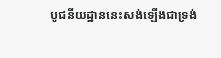បូជនីយដ្ឋាននេះសង់ឡើងជាទ្រង់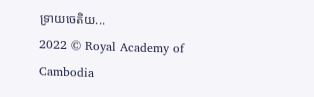ទ្រាយចេតិយ...
2022 © Royal Academy of Cambodia